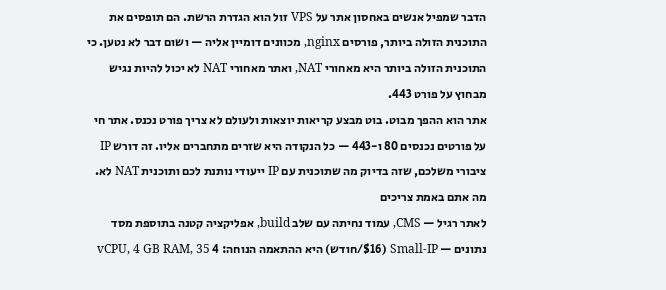הדבר שמפיל אנשים באחסון אתר על VPS זול הוא הגדרת הרשת. הם תופסים את התוכנית הזולה ביותר, פורסים nginx, מכוונים דומיין אליה — ושום דבר לא נטען. כי התוכנית הזולה ביותר היא מאחורי NAT, ואתר מאחורי NAT לא יכול להיות נגיש מבחוץ על פורט 443.
אתר הוא ההפך מבוט. בוט מבצע קריאות יוצאות ולעולם לא צריך פורט נכנס. אתר חי על פורטים נכנסים 80 ו-443 — כל הנקודה היא שזרים מתחברים אליו. זה דורש IP ציבורי משלכם, שזה בדיוק מה שתוכנית עם IP ייעודי נותנת לכם ותוכנית NAT לא.
מה אתם באמת צריכים
לאתר רגיל — CMS, עמוד נחיתה עם שלב build, אפליקציה קטנה בתוספת מסד נתונים — Small-IP ($16/חודש) היא ההתאמה הנוחה: 4 vCPU, 4 GB RAM, 35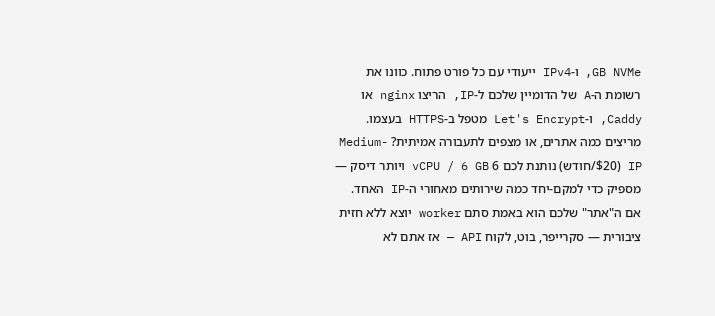GB NVMe, ו-IPv4 ייעודי עם כל פורט פתוח. כוונו את רשומת ה-A של הדומיין שלכם ל-IP, הריצו nginx או Caddy, ו-Let's Encrypt מטפל ב-HTTPS בעצמו.
מריצים כמה אתרים, או מצפים לתעבורה אמיתית? Medium-IP ($20/חודש) נותנת לכם 6 vCPU / 6 GB ויותר דיסק — מספיק כדי למקם-יחד כמה שירותים מאחורי ה-IP האחד.
אם ה"אתר" שלכם הוא באמת סתם worker יוצא ללא חזית ציבורית — סקרייפר, בוט, לקוח API — אז אתם לא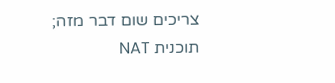צריכים שום דבר מזה; תוכנית NAT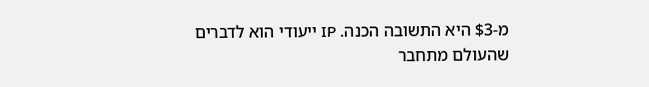מ-$3 היא התשובה הכנה. IP ייעודי הוא לדברים שהעולם מתחבר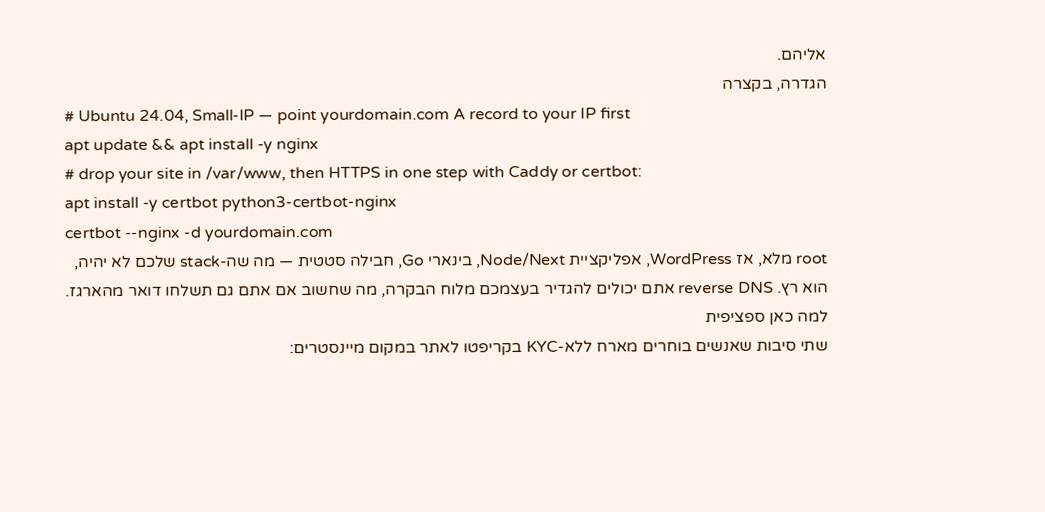אליהם.
הגדרה, בקצרה
# Ubuntu 24.04, Small-IP — point yourdomain.com A record to your IP first
apt update && apt install -y nginx
# drop your site in /var/www, then HTTPS in one step with Caddy or certbot:
apt install -y certbot python3-certbot-nginx
certbot --nginx -d yourdomain.com
root מלא, אז WordPress, אפליקציית Node/Next, בינארי Go, חבילה סטטית — מה שה-stack שלכם לא יהיה, הוא רץ. reverse DNS אתם יכולים להגדיר בעצמכם מלוח הבקרה, מה שחשוב אם אתם גם תשלחו דואר מהארגז.
למה כאן ספציפית
שתי סיבות שאנשים בוחרים מארח ללא-KYC בקריפטו לאתר במקום מיינסטרים: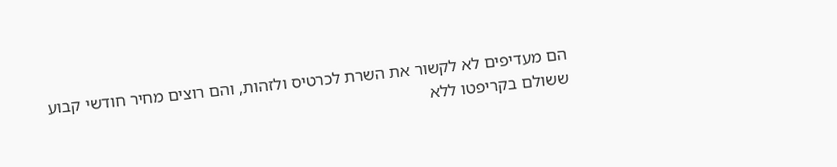הם מעדיפים לא לקשור את השרת לכרטיס ולזהות, והם רוצים מחיר חודשי קבוע ששולם בקריפטו ללא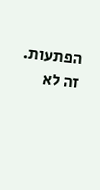הפתעות. זה לא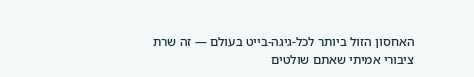האחסון הזול ביותר לכל-גיגה-בייט בעולם — זה שרת ציבורי אמיתי שאתם שולטים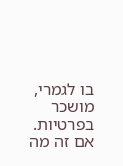בו לגמרי, מושכר בפרטיות. אם זה מה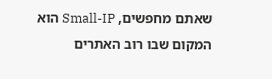שאתם מחפשים, Small-IP הוא המקום שבו רוב האתרים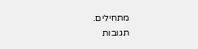מתחילים.
תגובות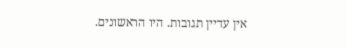אין עדיין תגובות. היו הראשונים.